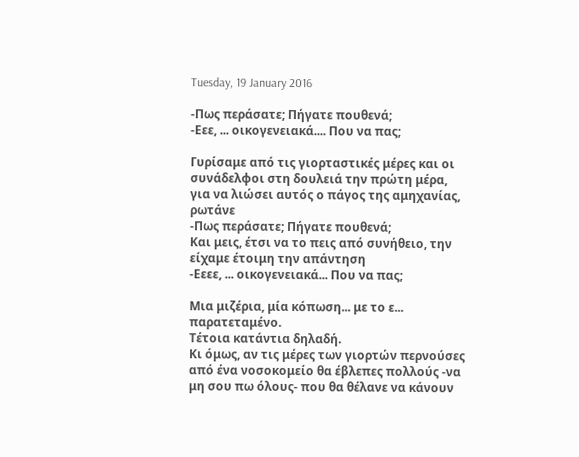Tuesday, 19 January 2016

-Πως περάσατε; Πήγατε πουθενά;
-Εεε, ... οικογενειακά.... Που να πας;

Γυρίσαμε από τις γιορταστικές μέρες και οι συνάδελφοι στη δουλειά την πρώτη μέρα, για να λιώσει αυτός ο πάγος της αμηχανίας, ρωτάνε
-Πως περάσατε; Πήγατε πουθενά;
Και μεις, έτσι να το πεις από συνήθειο, την είχαμε έτοιμη την απάντηση
-Εεεε, ... οικογενειακά... Που να πας;

Μια μιζέρια, μία κόπωση... με το ε... παρατεταμένο.
Τέτοια κατάντια δηλαδή.
Κι όμως, αν τις μέρες των γιορτών περνούσες από ένα νοσοκομείο θα έβλεπες πολλούς -να μη σου πω όλους- που θα θέλανε να κάνουν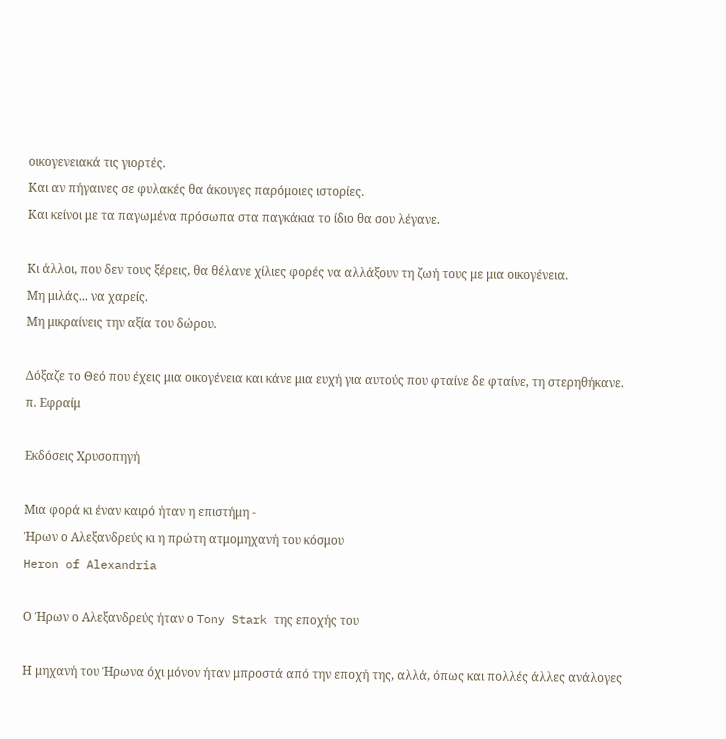οικογενειακά τις γιορτές.
Και αν πήγαινες σε φυλακές θα άκουγες παρόμοιες ιστορίες.
Και κείνοι με τα παγωμένα πρόσωπα στα παγκάκια το ίδιο θα σου λέγανε.

Κι άλλοι, που δεν τους ξέρεις, θα θέλανε χίλιες φορές να αλλάξουν τη ζωή τους με μια οικογένεια.
Μη μιλάς... να χαρείς.
Μη μικραίνεις την αξία του δώρου.

Δόξαζε το Θεό που έχεις μια οικογένεια και κάνε μια ευχή για αυτούς που φταίνε δε φταίνε, τη στερηθήκανε.
π. Εφραίμ

Εκδόσεις Χρυσοπηγή

Μια φορά κι έναν καιρό ήταν η επιστήμη -
Ήρων ο Αλεξανδρεύς κι η πρώτη ατμομηχανή του κόσμου
Heron of Alexandria

Ο Ήρων ο Αλεξανδρεύς ήταν ο Tony Stark της εποχής του

Η μηχανή του Ήρωνα όχι μόνον ήταν μπροστά από την εποχή της, αλλά, όπως και πολλές άλλες ανάλογες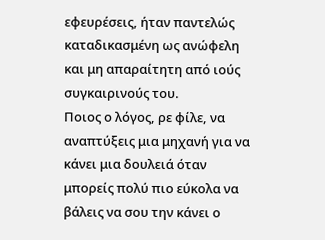εφευρέσεις, ήταν παντελώς καταδικασμένη ως ανώφελη και μη απαραίτητη από ιούς συγκαιρινούς του.
Ποιος ο λόγος, ρε φίλε, να αναπτύξεις μια μηχανή για να κάνει μια δουλειά όταν μπορείς πολύ πιο εύκολα να βάλεις να σου την κάνει ο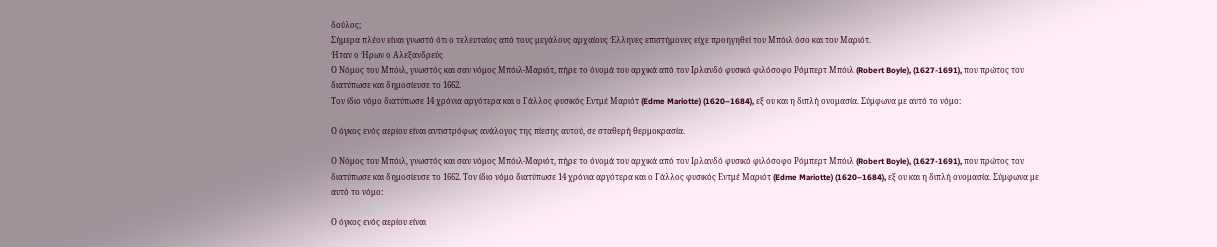δούλος;
Σήμερα πλέον είναι γνωστό ότι ο τελευταίος από τους μεγάλους αρχαίους Έλληνες επιστήμονες είχε προηγηθεί του Μπόιλ όσο και του Μαριότ.
Ήταν ο Ήρων ο Αλεξανδρεύς
Ο Νόμος του Μπόιλ, γνωστός και σαν νόμος Μπόιλ-Μαριότ, πήρε το όνομά του αρχικά από τον Ιρλανδό φυσικό φιλόσοφο Ρόμπερτ Μπόιλ (Robert Boyle), (1627-1691), που πρώτος τον διατύπωσε και δημοσίευσε το 1662.
Τον ίδιο νόμο διατύπωσε 14 χρόνια αργότερα και ο Γάλλος φυσικός Εντμέ Μαριότ (Edme Mariotte) (1620–1684), εξ ου και η διπλή ονομασία. Σύμφωνα με αυτό το νόμο:

Ο όγκος ενός αερίου είναι αντιστρόφως ανάλογος της πίεσης αυτού, σε σταθερή θερμοκρασία.

Ο Νόμος του Μπόιλ, γνωστός και σαν νόμος Μπόιλ-Μαριότ, πήρε το όνομά του αρχικά από τον Ιρλανδό φυσικό φιλόσοφο Ρόμπερτ Μπόιλ (Robert Boyle), (1627-1691), που πρώτος τον διατύπωσε και δημοσίευσε το 1662. Τον ίδιο νόμο διατύπωσε 14 χρόνια αργότερα και ο Γάλλος φυσικός Εντμέ Μαριότ (Edme Mariotte) (1620–1684), εξ ου και η διπλή ονομασία. Σύμφωνα με αυτό το νόμο:

Ο όγκος ενός αερίου είναι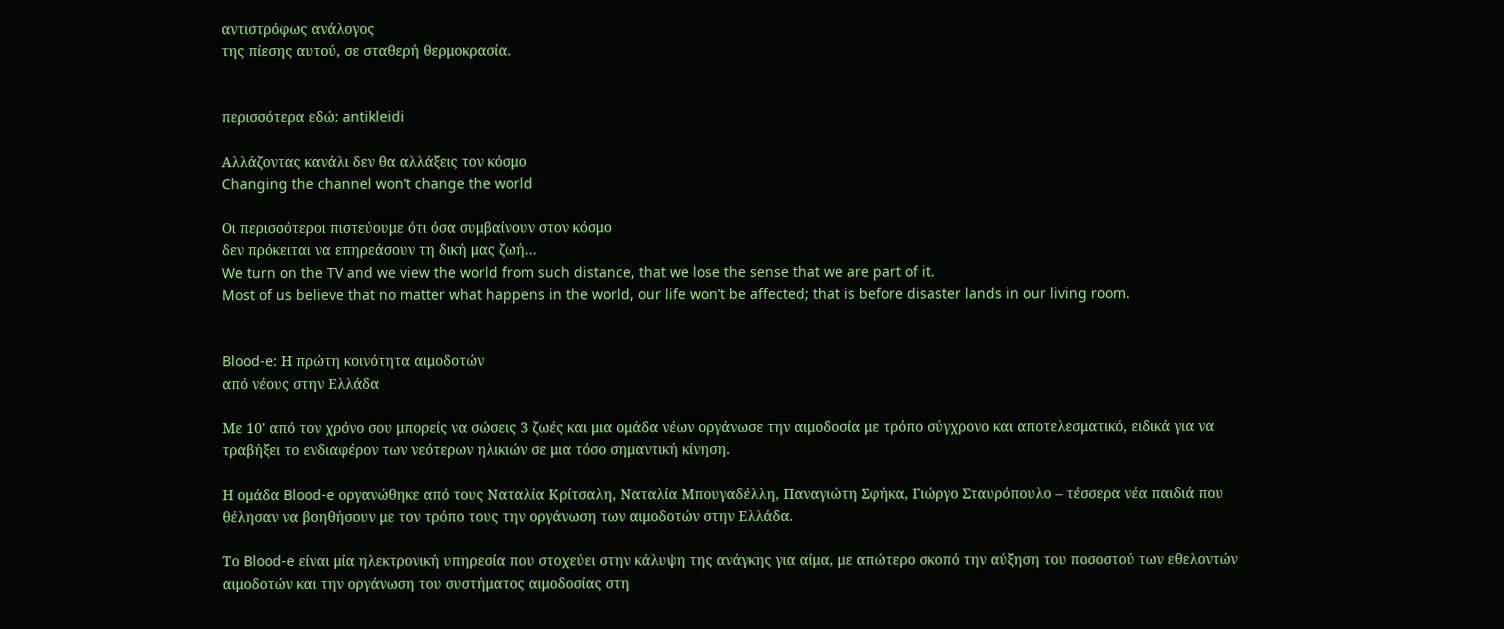αντιστρόφως ανάλογος
της πίεσης αυτού, σε σταθερή θερμοκρασία.


περισσότερα εδώ: antikleidi

Αλλάζοντας κανάλι δεν θα αλλάξεις τον κόσμο
Changing the channel won’t change the world

Οι περισσότεροι πιστεύουμε ότι όσα συμβαίνουν στον κόσμο
δεν πρόκειται να επηρεάσουν τη δική μας ζωή...
We turn on the TV and we view the world from such distance, that we lose the sense that we are part of it.
Most of us believe that no matter what happens in the world, our life won’t be affected; that is before disaster lands in our living room.


Blood-e: Η πρώτη κοινότητα αιμοδοτών
από νέους στην Ελλάδα

Με 10' από τον χρόνο σου μπορείς να σώσεις 3 ζωές και μια ομάδα νέων οργάνωσε την αιμοδοσία με τρόπο σύγχρονο και αποτελεσματικό, ειδικά για να τραβήξει το ενδιαφέρον των νεότερων ηλικιών σε μια τόσο σημαντική κίνηση.

Η ομάδα Blood-e οργανώθηκε από τους Ναταλία Κρίτσαλη, Ναταλία Μπουγαδέλλη, Παναγιώτη Σφήκα, Γιώργο Σταυρόπουλο – τέσσερα νέα παιδιά που θέλησαν να βοηθήσουν με τον τρόπο τους την οργάνωση των αιμοδοτών στην Ελλάδα.

Το Blood-e είναι μία ηλεκτρονική υπηρεσία που στοχεύει στην κάλυψη της ανάγκης για αίμα, με απώτερο σκοπό την αύξηση του ποσοστού των εθελοντών αιμοδοτών και την οργάνωση του συστήματος αιμοδοσίας στη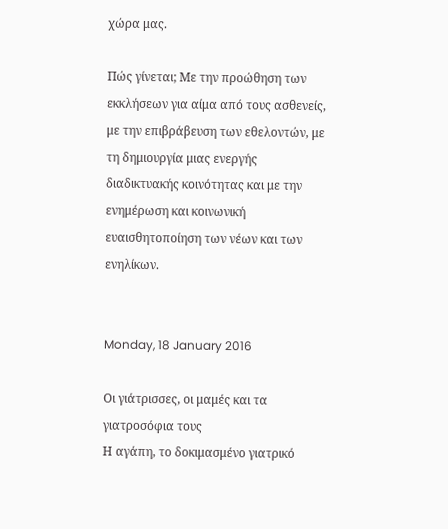χώρα μας.

Πώς γίνεται; Mε την προώθηση των εκκλήσεων για αίμα από τους ασθενείς, με την επιβράβευση των εθελοντών, με τη δημιουργία μιας ενεργής διαδικτυακής κοινότητας και με την ενημέρωση και κοινωνική ευαισθητοποίηση των νέων και των ενηλίκων.


Monday, 18 January 2016

Οι γιάτρισσες, οι μαμές και τα γιατροσόφια τους
Η αγάπη, το δοκιμασμένο γιατρικό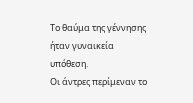Το θαύμα της γέννησης ήταν γυναικεία υπόθεση.
Οι άντρες περίμεναν το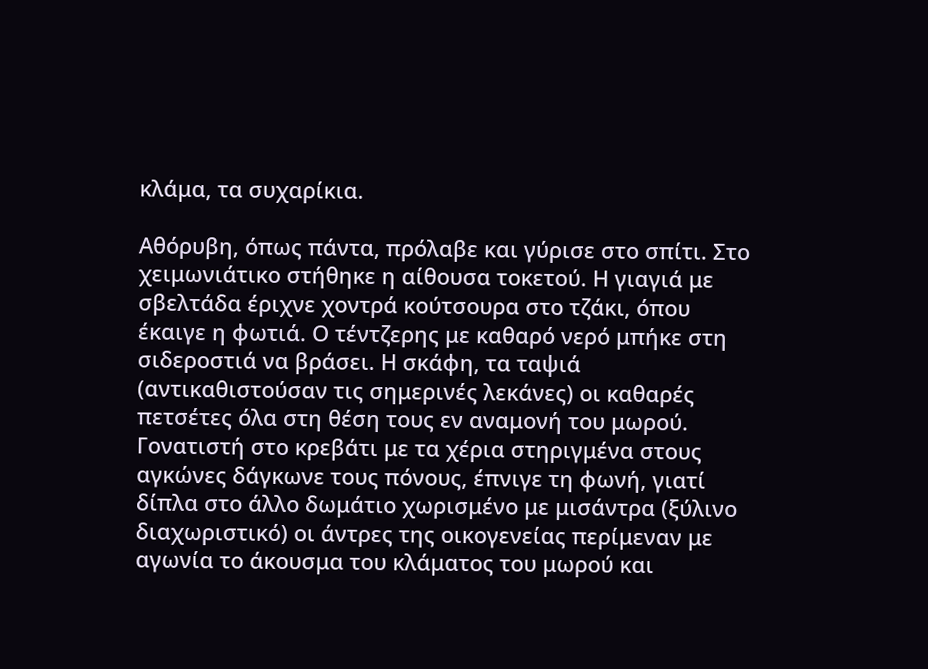κλάμα, τα συχαρίκια.

Αθόρυβη, όπως πάντα, πρόλαβε και γύρισε στο σπίτι. Στο χειμωνιάτικο στήθηκε η αίθουσα τοκετού. Η γιαγιά με σβελτάδα έριχνε χοντρά κούτσουρα στο τζάκι, όπου έκαιγε η φωτιά. Ο τέντζερης με καθαρό νερό μπήκε στη σιδεροστιά να βράσει. Η σκάφη, τα ταψιά (αντικαθιστούσαν τις σημερινές λεκάνες) οι καθαρές πετσέτες όλα στη θέση τους εν αναμονή του μωρού.
Γονατιστή στο κρεβάτι με τα χέρια στηριγμένα στους αγκώνες δάγκωνε τους πόνους, έπνιγε τη φωνή, γιατί δίπλα στο άλλο δωμάτιο χωρισμένο με μισάντρα (ξύλινο διαχωριστικό) οι άντρες της οικογενείας περίμεναν με αγωνία το άκουσμα του κλάματος του μωρού και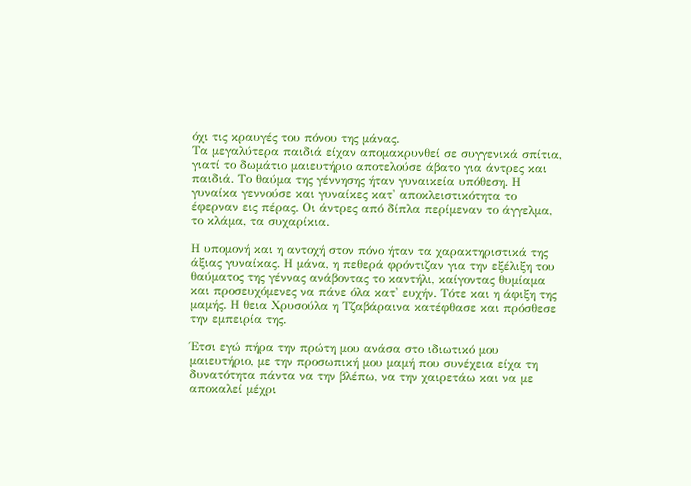όχι τις κραυγές του πόνου της μάνας.
Τα μεγαλύτερα παιδιά είχαν απομακρυνθεί σε συγγενικά σπίτια, γιατί το δωμάτιο μαιευτήριο αποτελούσε άβατο για άντρες και παιδιά. Το θαύμα της γέννησης ήταν γυναικεία υπόθεση. Η γυναίκα γεννούσε και γυναίκες κατ' αποκλειστικότητα το έφερναν εις πέρας. Οι άντρες από δίπλα περίμεναν το άγγελμα, το κλάμα, τα συχαρίκια.

Η υπομονή και η αντοχή στον πόνο ήταν τα χαρακτηριστικά της άξιας γυναίκας. Η μάνα, η πεθερά φρόντιζαν για την εξέλιξη του θαύματος της γέννας ανάβοντας το καντήλι, καίγοντας θυμίαμα και προσευχόμενες να πάνε όλα κατ' ευχήν. Τότε και η άφιξη της μαμής. Η θεια Χρυσούλα η Τζαβάραινα κατέφθασε και πρόσθεσε την εμπειρία της.

Έτσι εγώ πήρα την πρώτη μου ανάσα στο ιδιωτικό μου μαιευτήριο, με την προσωπική μου μαμή που συνέχεια είχα τη δυνατότητα πάντα να την βλέπω, να την χαιρετάω και να με αποκαλεί μέχρι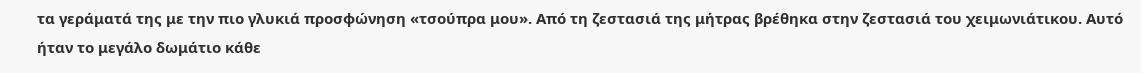τα γεράματά της με την πιο γλυκιά προσφώνηση «τσούπρα μου». Από τη ζεστασιά της μήτρας βρέθηκα στην ζεστασιά του χειμωνιάτικου. Αυτό ήταν το μεγάλο δωμάτιο κάθε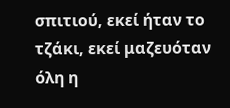σπιτιού, εκεί ήταν το τζάκι, εκεί μαζευόταν όλη η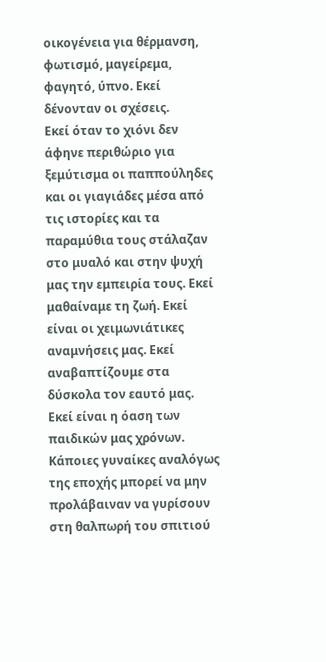οικογένεια για θέρμανση, φωτισμό, μαγείρεμα, φαγητό, ύπνο. Εκεί δένονταν οι σχέσεις.
Εκεί όταν το χιόνι δεν άφηνε περιθώριο για ξεμύτισμα οι παππούληδες και οι γιαγιάδες μέσα από τις ιστορίες και τα παραμύθια τους στάλαζαν στο μυαλό και στην ψυχή μας την εμπειρία τους. Εκεί μαθαίναμε τη ζωή. Εκεί είναι οι χειμωνιάτικες αναμνήσεις μας. Εκεί αναβαπτίζουμε στα δύσκολα τον εαυτό μας. Εκεί είναι η όαση των παιδικών μας χρόνων.
Κάποιες γυναίκες αναλόγως της εποχής μπορεί να μην προλάβαιναν να γυρίσουν στη θαλπωρή του σπιτιού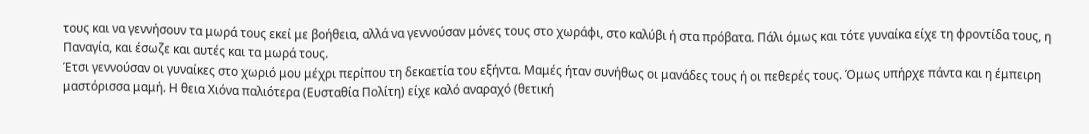τους και να γεννήσουν τα μωρά τους εκεί με βοήθεια, αλλά να γεννούσαν μόνες τους στο χωράφι, στο καλύβι ή στα πρόβατα. Πάλι όμως και τότε γυναίκα είχε τη φροντίδα τους, η Παναγία, και έσωζε και αυτές και τα μωρά τους.
Έτσι γεννούσαν οι γυναίκες στο χωριό μου μέχρι περίπου τη δεκαετία του εξήντα. Μαμές ήταν συνήθως οι μανάδες τους ή οι πεθερές τους. Όμως υπήρχε πάντα και η έμπειρη μαστόρισσα μαμή. Η θεια Χιόνα παλιότερα (Ευσταθία Πολίτη) είχε καλό αναραχό (θετική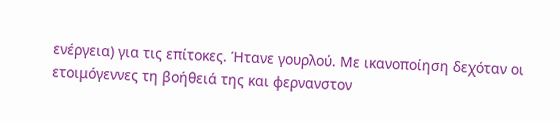ενέργεια) για τις επίτοκες. Ήτανε γουρλού. Με ικανοποίηση δεχόταν οι ετοιμόγεννες τη βοήθειά της και φερνανστον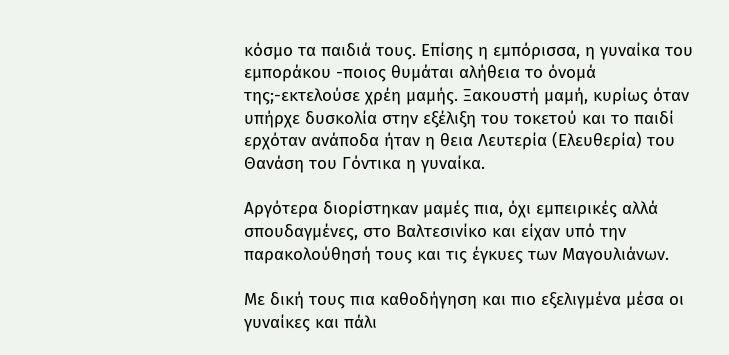κόσμο τα παιδιά τους. Επίσης η εμπόρισσα, η γυναίκα του εμποράκου -ποιος θυμάται αλήθεια το όνομά της;-εκτελούσε χρέη μαμής. Ξακουστή μαμή, κυρίως όταν υπήρχε δυσκολία στην εξέλιξη του τοκετού και το παιδί ερχόταν ανάποδα ήταν η θεια Λευτερία (Ελευθερία) του Θανάση του Γόντικα η γυναίκα.

Αργότερα διορίστηκαν μαμές πια, όχι εμπειρικές αλλά σπουδαγμένες, στο Βαλτεσινίκο και είχαν υπό την παρακολούθησή τους και τις έγκυες των Μαγουλιάνων.

Με δική τους πια καθοδήγηση και πιο εξελιγμένα μέσα οι γυναίκες και πάλι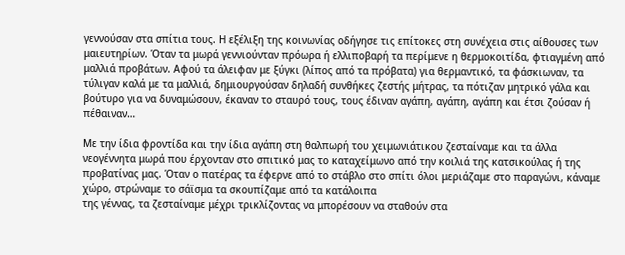γεννούσαν στα σπίτια τους. Η εξέλιξη της κοινωνίας οδήγησε τις επίτοκες στη συνέχεια στις αίθουσες των μαιευτηρίων. Όταν τα μωρά γεννιούνταν πρόωρα ή ελλιποβαρή τα περίμενε η θερμοκοιτίδα, φτιαγμένη από μαλλιά προβάτων. Αφού τα άλειφαν με ξύγκι (λίπος από τα πρόβατα) για θερμαντικό, τα φάσκιωναν, τα τύλιγαν καλά με τα μαλλιά, δημιουργούσαν δηλαδή συνθήκες ζεστής μήτρας, τα πότιζαν μητρικό γάλα και βούτυρο για να δυναμώσουν, έκαναν το σταυρό τους, τους έδιναν αγάπη, αγάπη, αγάπη και έτσι ζούσαν ή πέθαιναν…

Με την ίδια φροντίδα και την ίδια αγάπη στη θαλπωρή του χειμωνιάτικου ζεσταίναμε και τα άλλα νεογέννητα μωρά που έρχονταν στο σπιτικό μας το καταχείμωνο από την κοιλιά της κατσικούλας ή της προβατίνας μας. Όταν ο πατέρας τα έφερνε από το στάβλο στο σπίτι όλοι μεριάζαμε στο παραγώνι, κάναμε χώρο, στρώναμε το σάϊσμα τα σκουπίζαμε από τα κατάλοιπα
της γέννας, τα ζεσταίναμε μέχρι τρικλίζοντας να μπορέσουν να σταθούν στα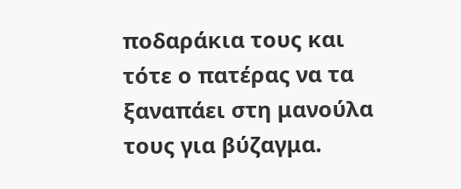ποδαράκια τους και τότε ο πατέρας να τα ξαναπάει στη μανούλα τους για βύζαγμα.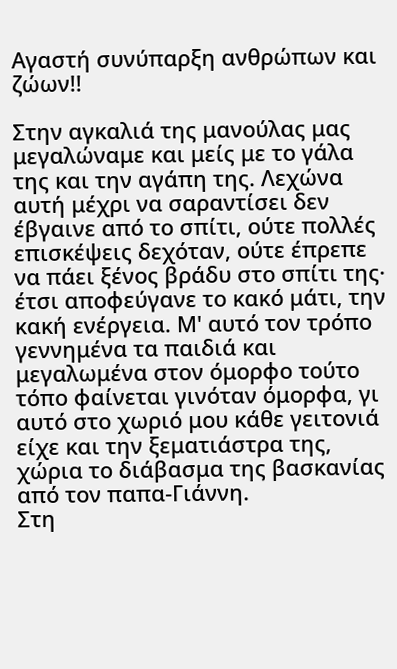Αγαστή συνύπαρξη ανθρώπων και ζώων!!

Στην αγκαλιά της μανούλας μας μεγαλώναμε και μείς με το γάλα της και την αγάπη της. Λεχώνα αυτή μέχρι να σαραντίσει δεν έβγαινε από το σπίτι, ούτε πολλές επισκέψεις δεχόταν, ούτε έπρεπε να πάει ξένος βράδυ στο σπίτι της· έτσι αποφεύγανε το κακό μάτι, την κακή ενέργεια. Μ' αυτό τον τρόπο γεννημένα τα παιδιά και μεγαλωμένα στον όμορφο τούτο τόπο φαίνεται γινόταν όμορφα, γι αυτό στο χωριό μου κάθε γειτονιά είχε και την ξεματιάστρα της, χώρια το διάβασμα της βασκανίας από τον παπα-Γιάννη.
Στη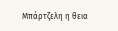Μπάρτζελη η θεια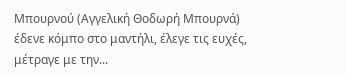Μπουρνού (Αγγελική Θοδωρή Μπουρνά) έδενε κόμπο στο μαντήλι, έλεγε τις ευχές, μέτραγε με την...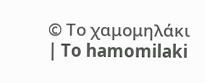© Το χαμομηλάκι | To hamomilaki